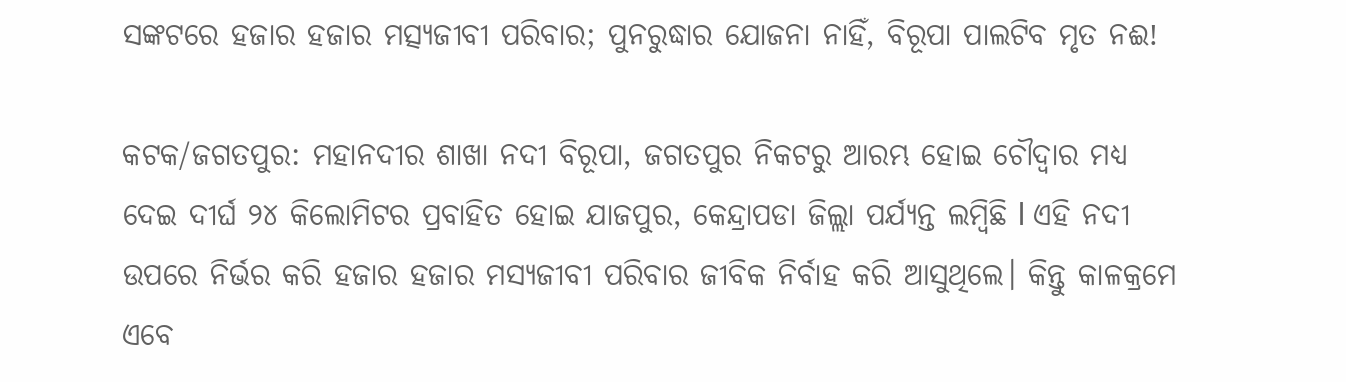ସଙ୍କଟରେ ହଜାର ହଜାର ମତ୍ସ୍ୟଜୀବୀ ପରିବାର; ପୁନରୁଦ୍ଧାର ଯୋଜନା ନାହିଁ, ବିରୂପା ପାଲଟିବ ମୃତ ନଈ!

କଟକ/ଜଗତପୁର: ମହାନଦୀର ଶାଖା ନଦୀ ବିରୂପା, ଜଗତପୁର ନିକଟରୁ ଆରମ୍ଭ ହୋଇ ଚୌଦ୍ୱାର ମଧ୍ୟ ଦେଇ ଦୀର୍ଘ ୨୪ କିଲୋମିଟର ପ୍ରବାହିତ ହୋଇ ଯାଜପୁର, କେନ୍ଦ୍ରାପଡା ଜିଲ୍ଲା ପର୍ଯ୍ୟନ୍ତ ଲମ୍ବିଛି l ଏହି ନଦୀ ଉପରେ ନିର୍ଭର କରି ହଜାର ହଜାର ମସ୍ୟଜୀବୀ ପରିବାର ଜୀବିକ ନିର୍ବାହ କରି ଆସୁଥିଲେ। କିନ୍ତୁ କାଳକ୍ରମେ ଏବେ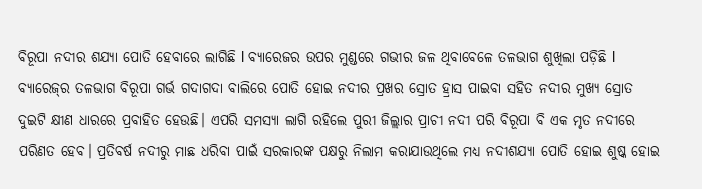ବିରୂପା ନଦୀର ଶଯ୍ୟା ପୋତି ହେବାରେ ଲାଗିଛି l ବ୍ୟାରେଜର ଉପର ମୁଣ୍ଡରେ ଗଭୀର ଜଳ ଥିବାବେଳେ ତଳଭାଗ ଶୁଖିଲା ପଡ଼ିଛି l ବ୍ୟାରେଜ୍‌ର ତଳଭାଗ ବିରୂପା ଗର୍ଭ ଗଦାଗଦା ବାଲିରେ ପୋତି ହୋଇ ନଦୀର ପ୍ରଖର ସ୍ରୋତ ହ୍ରାସ ପାଇବା ସହିତ ନଦୀର ମୁଖ୍ୟ ସ୍ରୋତ ଦୁଇଟି କ୍ଷୀଣ ଧାରରେ ପ୍ରବାହିତ ହେଉଛି। ଏପରି ସମସ୍ୟା ଲାଗି ରହିଲେ ପୁରୀ ଜିଲ୍ଲାର ପ୍ରାଚୀ ନଦୀ ପରି ବିରୂପା ବି ଏକ ମୃତ ନଦୀରେ ପରିଣତ ହେବ। ପ୍ରତିବର୍ଷ ନଦୀରୁ ମାଛ ଧରିବା ପାଇଁ ସରକାରଙ୍କ ପକ୍ଷରୁ ନିଲାମ କରାଯାଉଥିଲେ ମଧ୍ୟ ନଦୀଶଯ୍ୟା ପୋତି ହୋଇ ଶୁଷ୍କ ହୋଇ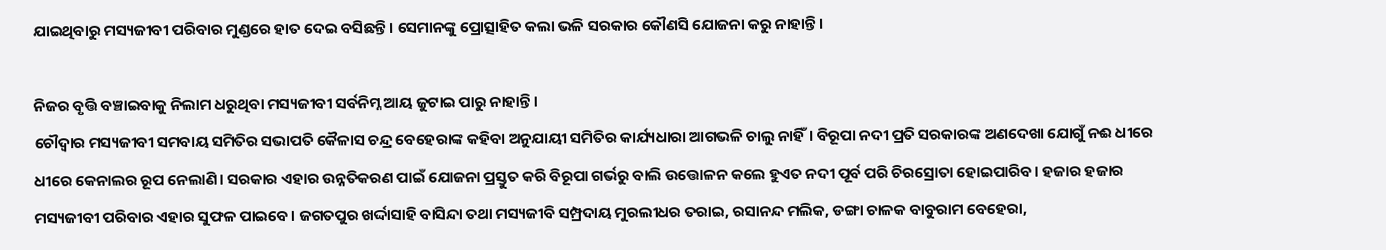ଯାଇଥିବାରୁ ମସ୍ୟଜୀବୀ ପରିବାର ମୁଣ୍ଡରେ ହାତ ଦେଇ ବସିଛନ୍ତି। ସେମାନଙ୍କୁ ପ୍ରୋତ୍ସାହିତ କଲା ଭଳି ସରକାର କୌଣସି ଯୋଜନା କରୁ ନାହାନ୍ତି।

ନିଜର ବୃତ୍ତି ବଞ୍ଚାଇବାକୁ ନିଲାମ ଧରୁଥିବା ମସ୍ୟଜୀବୀ ସର୍ବନିମ୍ନ ଆୟ ଜୁଟାଇ ପାରୁ ନାହାନ୍ତି।
ଚୌଦ୍ୱାର ମସ୍ୟଜୀବୀ ସମବାୟ ସମିତିର ସଭାପତି କୈଳାସ ଚନ୍ଦ୍ର ବେହେରାଙ୍କ କହିବା ଅନୁଯାୟୀ ସମିତିର କାର୍ଯ୍ୟଧାରା ଆଗଭଳି ଚାଲୁ ନାହିଁ। ବିରୂପା ନଦୀ ପ୍ରତି ସରକାରଙ୍କ ଅଣଦେଖା ଯୋଗୁଁ ନଈ ଧୀରେ ଧୀରେ କେନାଲର ରୂପ ନେଲାଣି। ସରକାର ଏହାର ଉନ୍ନତିକରଣ ପାଇଁ ଯୋଜନା ପ୍ରସ୍ତୁତ କରି ବିରୂପା ଗର୍ଭରୁ ବାଲି ଉତ୍ତୋଳନ କଲେ ହୁଏତ ନଦୀ ପୂର୍ବ ପରି ଚିରସ୍ରୋତା ହୋଇପାରିବ। ହଜାର ହଜାର ମସ୍ୟଜୀବୀ ପରିବାର ଏହାର ସୁଫଳ ପାଇବେ। ଜଗତପୁର ଖର୍ଦ୍ଦାସାହି ବାସିନ୍ଦା ତଥା ମସ୍ୟଜୀବି ସମ୍ପ୍ରଦାୟ ମୁରଲୀଧର ତରାଇ, ରସାନନ୍ଦ ମଲିକ, ଡଙ୍ଗା ଚାଳକ ବାବୁରାମ ବେହେରା,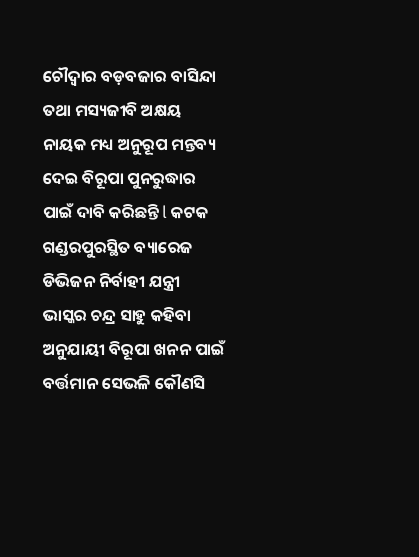ଚୌଦ୍ୱାର ବଡ଼ବଜାର ବାସିନ୍ଦା ତଥା ମସ୍ୟଜୀବି ଅକ୍ଷୟ ନାୟକ ମଧ୍ୟ ଅନୁରୂପ ମନ୍ତବ୍ୟ  ଦେଇ ବିରୂପା ପୁନରୁଦ୍ଧାର ପାଇଁ ଦାବି କରିଛନ୍ତି l କଟକ ଗଣ୍ଡରପୁରସ୍ଥିତ ବ୍ୟାରେଜ ଡିଭିଜନ ନିର୍ବାହୀ ଯନ୍ତ୍ରୀ ଭାସ୍କର ଚନ୍ଦ୍ର ସାହୁ କହିବା ଅନୁଯାୟୀ ବିରୂପା ଖନନ ପାଇଁ ବର୍ତ୍ତମାନ ସେଭଳି କୌଣସି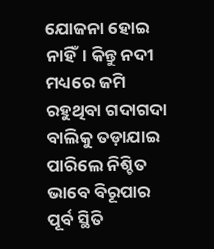ଯୋଜନା ହୋଇ ନାହିଁ। କିନ୍ତୁ ନଦୀ ମଧ୍ୟରେ ଜମି ରହୁଥିବା ଗଦାଗଦା ବାଲିକୁ ତଡ଼ାଯାଇ ପାରିଲେ ନିଶ୍ଚିତ ଭାବେ ବିରୂପାର ପୂର୍ବ ସ୍ଥିତି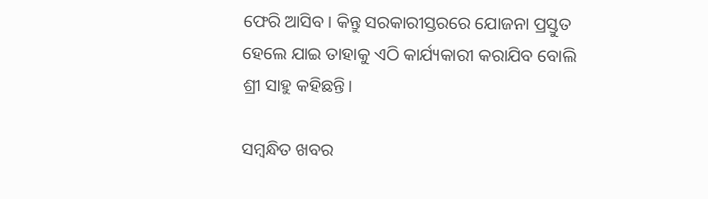ଫେରି ଆସିବ। କିନ୍ତୁ ସରକାରୀସ୍ତରରେ ଯୋଜନା ପ୍ରସ୍ତୁତ ହେଲେ ଯାଇ ତାହାକୁ ଏଠି କାର୍ଯ୍ୟକାରୀ କରାଯିବ ବୋଲି ଶ୍ରୀ ସାହୁ କହିଛନ୍ତି।

ସମ୍ବନ୍ଧିତ ଖବର